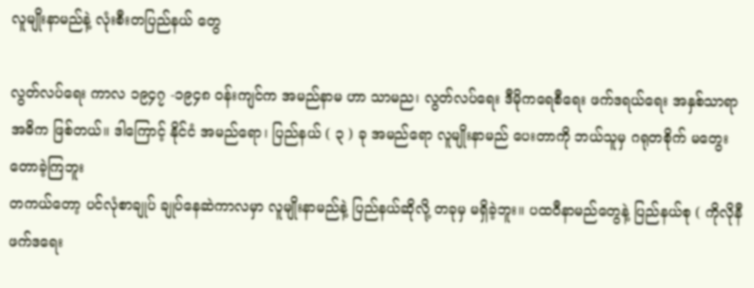လူမျိုးနာမည်နဲ့ လုံးစီးတပြည်နယ် တွေ

လွတ်လပ်ရေး ကာလ ၁၉၄၇ -၁၉၄၈ ဝန်းကျင်က အမည်နာမ ဟာ သာမည၊ လွတ်လပ်ရေး ဒီမိုကရေစီရေး ဖက်ဒရယ်ရေး အနှစ်သာရာ အဓိက ဖြစ်တယ်။ ဒါကြောင့် နိုင်ငံ အမည်ရော၊ ပြည်နယ် ( ၃ ) ခု အမည်ရော လူမျိုးနာမည် ပေးတာကို ဘယ်သူမှ ဂရုတစိုက် မတွေးတောခဲ့ကြဘူး
တကယ်တော့ ပင်လုံစာချုပ် ချုပ်နေဆဲကာလမှာ လူမျိုးနာမည်နဲ့ ပြည်နယ်ဆိုလို့ တခုမှ မရှိခဲ့ဘူး။ ပထဝီနာမည်တွေနဲ့ ပြည်နယ်စု ( ကိုလိုနီဖက်ဒရေး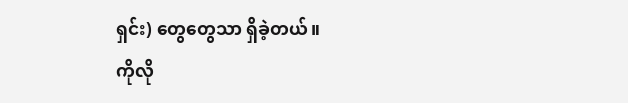ရှင်း) တွေတွေသာ ရှိခဲ့တယ်။
ကိုလို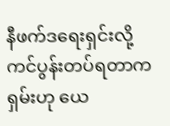နီဖက်ဒရေးရှင်းလို့ ကင်ပွန်းတပ်ရတာက ရှမ်းဟု ယေ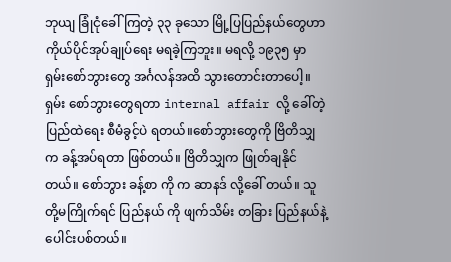ဘုယျ ခြုံငုံခေါ်ကြတဲ့ ၃၃ ခုသော မြို့ပြပြည်နယ်တွေဟာ ကိုယ်ပိုင်အုပ်ချုပ်ရေး မရခဲ့ကြဘူး။ မရလို့ ၁၉၃၅ မှာ ရှမ်းစော်ဘွားတွေ အင်္ဂလန်အထိ သွားတောင်းတာပေါ့။ ရှမ်း စော်ဘွားတွေရတာ internal affair လို့ ခေါ်တဲ့ ပြည်ထဲရေး စီမံခွင့်ပဲ ရတယ်။စော်ဘွားတွေကို ဗြိတိသျှက ခန့်အပ်ရတာ ဖြစ်တယ်။ ဗြိတိသျှက ဖြုတ်ချနိုင်တယ်။ စော်ဘွား ခန့်စာ ကို က ဆာနဒ် လို့ခေါ် တယ်။ သူတို့မကြိုက်ရင် ပြည်နယ် ကို ဖျက်သိမ်း တခြား ပြည်နယ်နဲ့ ပေါင်းပစ်တယ်။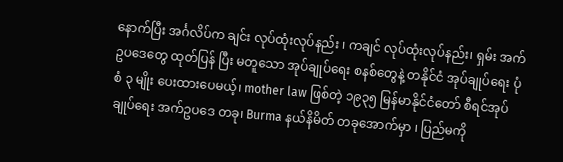နောက်ပြီး အင်္ဂလိပ်က ချင်း လုပ်ထုံးလုပ်နည်း ၊ ကချင် လုပ်ထုံးလုပ်နည်း၊ ရှမ်း အက်ဥပဒေတွေ ထုတ်ပြန် ပြီး မတူသော အုပ်ချုပ်ရေး စနစ်တွေနဲ့ တနိုင်ငံ အုပ်ချုပ်ရေး ပုံစံ ၃ မျိုး ပေးထားပေမယ့်၊ mother law ဖြစ်တဲ့ ၁၉၃၅ မြန်မာနိုင်ငံတော် စီရင်အုပ်ချုပ်ရေး အက်ဥပဒေ တခု၊ Burma နယ်နိမိတ် တခုအောက်မှာ ၊ ပြည်မကို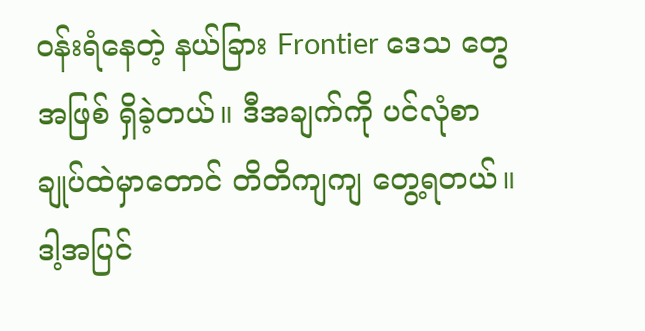ဝန်းရံနေတဲ့ နယ်ခြား Frontier ဒေသ တွေ အဖြစ် ရှိခဲ့တယ်။ ဒီအချက်ကို ပင်လုံစာချုပ်ထဲမှာတောင် တိတိကျကျ တွေ့ရတယ်။ ဒါ့အပြင်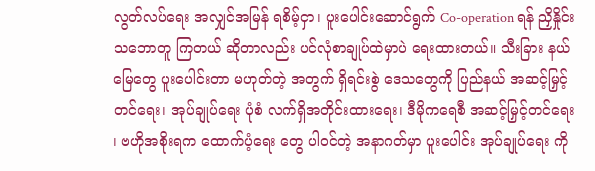လွတ်လပ်ရေး အလျှင်အမြန် ရစိမ့်ငှာ၊ ပူးပေါင်းဆောင်ရွက် Co-operation ရန် ညှိနှိုင်း သဘောတူ ကြတယ် ဆိုတာလည်း ပင်လုံစာချုပ်ထဲမှာပဲ ရေးထားတယ်။ သီးခြား နယ်မြေတွေ ပူးပေါင်းတာ မဟုတ်တဲ့ အတွက် ရှိရင်းစွဲ ဒေသတွေကို ပြည်နယ် အဆင့်မြှင့်တင်ရေး၊ အုပ်ချုပ်ရေး ပုံစံ လက်ရှိအတိုင်းထားရေး၊ ဒီမိုကရေစီ အဆင့်မြှင့်တင်ရေး ၊ ဗဟိုအစိုးရက ထောက်ပံ့ရေး တွေ ပါဝင်တဲ့ အနာဂတ်မှာ ပူးပေါင်း အုပ်ချုပ်ရေး ကို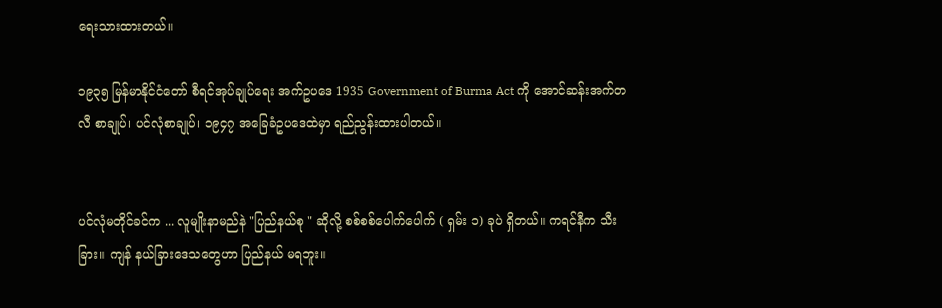ရေးသားထားတယ်။

၁၉၃၅ မြန်မာနိုင်ငံတော် စီရင်အုပ်ချုပ်ရေး အက်ဥပဒေ 1935 Government of Burma Act ကို အောင်ဆန်းအက်တလီ စာချုပ်၊ ပင်လုံစာချုပ်၊ ၁၉၄၇ အခြေခံဥပဒေထဲမှာ ရည်ညွန်းထားပါတယ်။


ပင်လုံမတိုင်ခင်က ... လူမျိုးနာမည်နဲ "ပြည်နယ်စု " ဆိုလို့ စစ်စစ်ပေါက်ပေါက် ( ရှမ်း ၁) ခုပဲ ရှိတယ်။ ကရင်နီက သီးခြား။ ကျန် နယ်ခြားဒေသတွေဟာ ပြည်နယ် မရဘူး။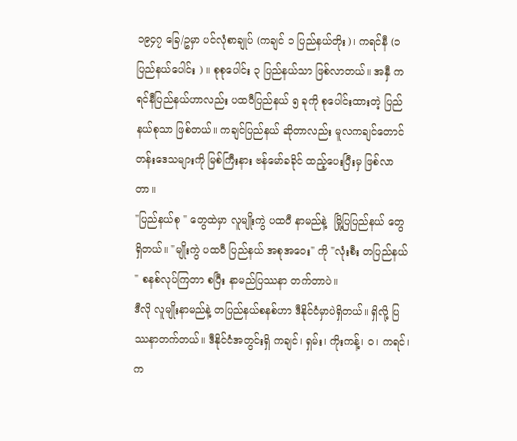၁၉၄၇ ခြေ/ဥမှာ ပင်လုံစာချုပ် (ကချင် ၁ ပြည်နယ်တိုး)၊ ကရင်နီ (၁ ပြည်နယ်ပေါင်း ) ။ စုစုပေါင်း ၃ ပြည်နယ်သာ ဖြစ်လာတယ်။ အနှီ ကရင်နီပြည်နယ်ဟာလည်း ပထဝီပြည်နယ် ၅ ခုကို စုပေါင်းထားတဲ့ ပြည်နယ်စုသာ ဖြစ်တယ်။ ကချင်ပြည်နယ် ဆိုတာလည်း မူလကချင်တောင်တန်းဒေသများကို မြစ်ကြီးနား ဗန်မော်ခခိုင် ထည့်ပေးပြီးမှ ဖြစ်လာတာ။
"ပြည်နယ်စု " တွေထဲမှာ လူမျိုးကွဲ ပထဝီ နာမည်နဲ့  မြို့ပြပြည်နယ် တွေ ရှိတယ်။ "မျိုးကွဲ ပထဝီ ပြည်နယ် အစုအဝေး" ကို "လုံးစီး တပြည်နယ် " စနစ်လုပ်ကြတာ စပြီး နာမည်ပြဿနာ တက်တာပဲ။
ဒီလို လူမျိုးနာမည်နဲ့ တပြည်နယ်စနစ်ဟာ ဒီနိုင်ငံမှာပဲရှိတယ်။ ရှိလို့ ပြဿနာတက်တယ်။ ဒီနိုင်ငံအတွင်းရှိ ကချင်၊ ရှမ်း၊ ကိုးကန့်၊ ဝ၊ ကရင်၊ က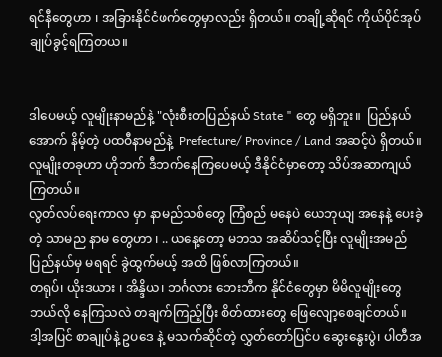ရင်နီတွေဟာ ၊ အခြားနိုင်ငံဖက်တွေမှာလည်း ရှိတယ်။ တချို့ဆိုရင် ကိုယ်ပိုင်အုပ်ချုပ်ခွင့်ရကြတယ။


ဒါပေမယ့် လူမျိုးနာမည်နဲ့ "လုံးစီးတပြည်နယ် State " တွေ မရှိဘူး။  ပြည်နယ်အောက် နိမ့်တဲ့ ပထဝီနာမည်နဲ့  Prefecture/ Province / Land အဆင့်ပဲ ရှိတယ်။ လူမျိုးတခုဟာ ဟိုဘက် ဒီဘက်နေကြပေမယ့် ဒီနိုင်ငံမှာတော့ သိပ်အဆာကျယ်ကြတယ်။
လွတ်လပ်ရေးကာလ မှာ နာမည်သစ်တွေ ကြံစည် မနေပဲ ယေဘုယျ အနေနဲ့ ပေးခဲ့တဲ့ သာမည နာမ တွေဟာ ၊ .. ယနေ့တော့ မဘသ အဆိပ်သင့်ပြီး လူမျိုးအမည် ပြည်နယ်မှ မရရင် ခွဲထွက်မယ့် အထိ ဖြစ်လာကြတယ်။
တရုပ်၊ ယိုးဒယား ၊ အိန္ဒိယ၊ ဘင်္ဂလား ဘေးဘီက နိုင်ငံတွေမှာ မိမိလူမျိုးတွေ ဘယ်လို နေကြသလဲ တချက်ကြည့်ပြီး စိတ်ထားတွေ ဖြေလျော့စေချင်တယ်။
ဒါ့အပြင် စာချုပ်နဲ့ ဥပဒေ နဲ့ မသက်ဆိုင်တဲ့ လွှတ်တော်ပြင်ပ ဆွေးနွေးပွဲ၊ ပါတီအ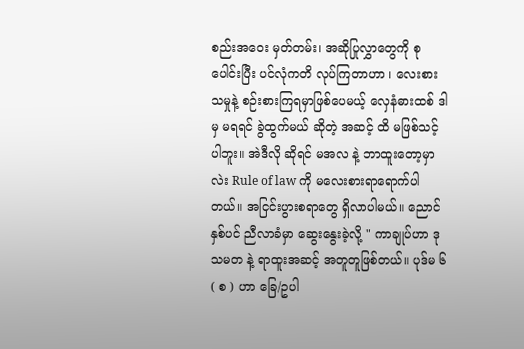စည်းအဝေး မှတ်တမ်း၊ အဆိုပြုလွှာတွေကို စုပေါင်းပြီး ပင်လုံကတိ လုပ်ကြတာဟာ ၊ လေးစားသမှုနဲ့ စဉ်းစားကြရမှာဖြစ်ပေမယ့် လှေနံဓားထစ် ဒါမှ မရရင် ခွဲထွက်မယ် ဆိုတဲ့ အဆင့် ထိ မဖြစ်သင့်ပါဘူး။ အဲဒီလို ဆိုရင် မအလ နဲ့ ဘာထူးတော့မှာလဲး Rule of law ကို မလေးစားရာရောက်ပါတယ်။ အငြင်းပွားစရာတွေ ရှိလာပါမယ်။ ညောင်နှစ်ပင် ညီလာခံမှာ ဆွေးနွေးခဲ့လို့ " ကာချုပ်ဟာ ဒုသမတ နဲ့ ရာထူးအဆင့် အတူတူဖြစ်တယ်။ ပုဒ်မ ၆ ( စ ) ဟာ ခြေ/ဥပါ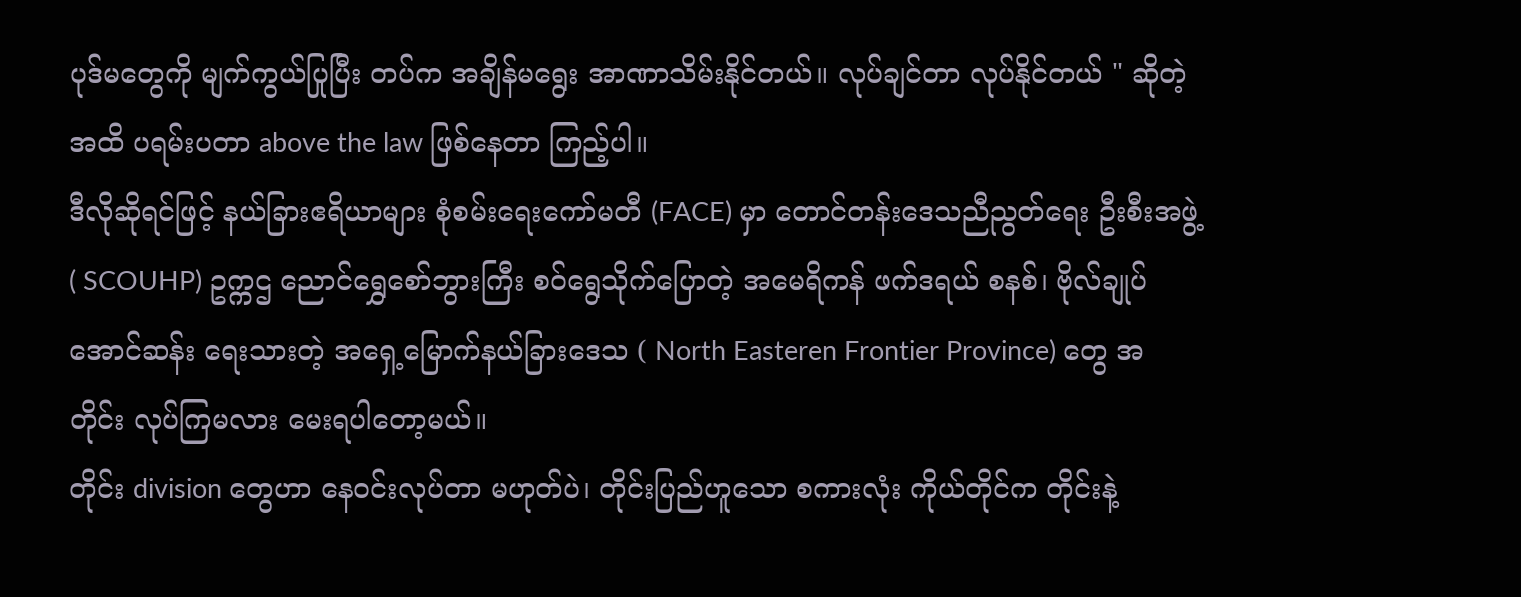ပုဒ်မတွေကို မျက်ကွယ်ပြုပြီး တပ်က အချိန်မရွေး အာဏာသိမ်းနိုင်တယ်။ လုပ်ချင်တာ လုပ်နိုင်တယ် " ဆိုတဲ့ အထိ ပရမ်းပတာ above the law ဖြစ်နေတာ ကြည့်ပါ။
ဒီလိုဆိုရင်ဖြင့် နယ်ခြားဧရိယာများ စုံစမ်းရေးကော်မတီ (FACE) မှာ တောင်တန်းဒေသညီညွတ်ရေး ဦးစီးအဖွဲ့ ( SCOUHP) ဥက္ကဌ ညောင်ရွှေစော်ဘွားကြီး စဝ်ရွေသိုက်ပြောတဲ့ အမေရိကန် ဖက်ဒရယ် စနစ်၊ ဗိုလ်ချုပ်အောင်ဆန်း ရေးသားတဲ့ အရှေ့မြောက်နယ်ခြားဒေသ ( North Easteren Frontier Province) တွေ အတိုင်း လုပ်ကြမလား မေးရပါတော့မယ်။
တိုင်း division တွေဟာ နေဝင်းလုပ်တာ မဟုတ်ပဲ၊ တိုင်းပြည်ဟူသော စကားလုံး ကိုယ်တိုင်က တိုင်းနဲ့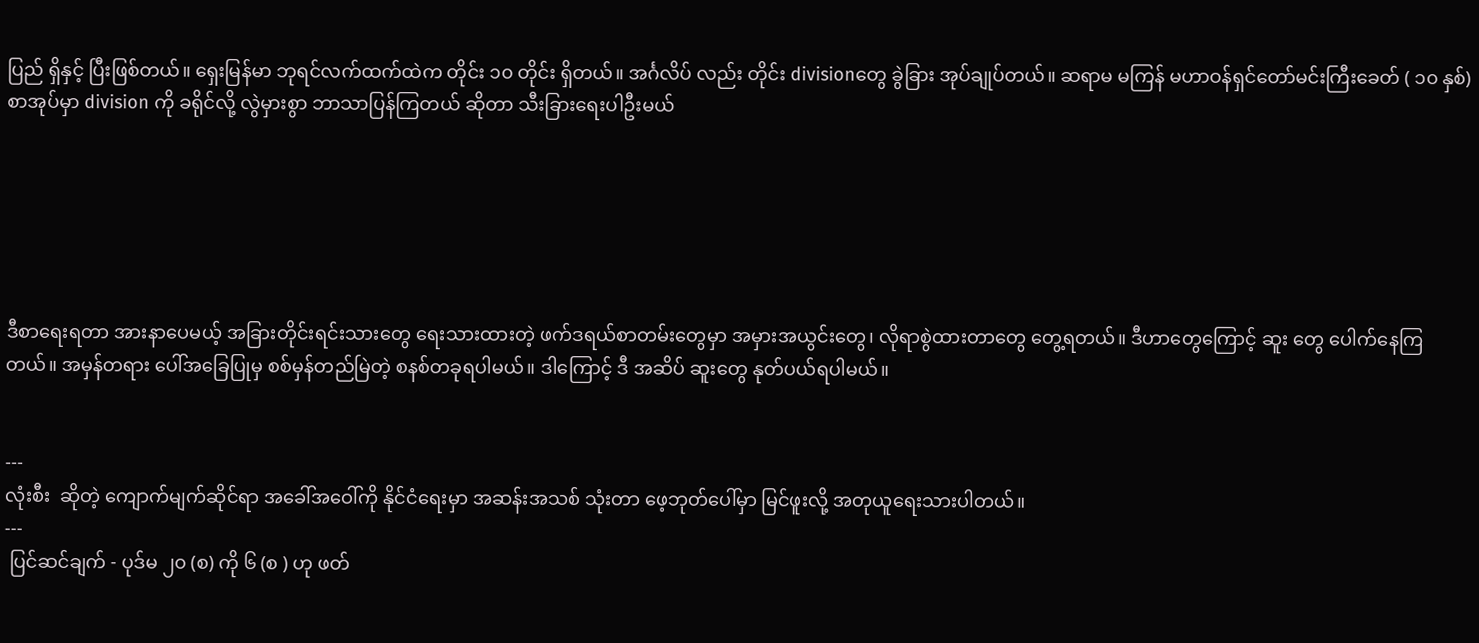ပြည် ရှိနှင့် ပြီးဖြစ်တယ်။ ရှေးမြန်မာ ဘုရင်လက်ထက်ထဲက တိုင်း ၁၀ တိုင်း ရှိတယ်။ အင်္ဂလိပ် လည်း တိုင်း divisionတွေ ခွဲခြား အုပ်ချုပ်တယ်။ ဆရာမ မကြန် မဟာဝန်ရှင်တော်မင်းကြီးခေတ် ( ၁၀ နှစ်) စာအုပ်မှာ division ကို ခရိုင်လို့ လွဲမှားစွာ ဘာသာပြန်ကြတယ် ဆိုတာ သီးခြားရေးပါဦးမယ်






ဒီစာရေးရတာ အားနာပေမယ့် အခြားတိုင်းရင်းသားတွေ ရေးသားထားတဲ့ ဖက်ဒရယ်စာတမ်းတွေမှာ အမှားအယွင်းတွေ၊ လိုရာစွဲထားတာတွေ တွေ့ရတယ်။ ဒီဟာတွေကြောင့် ဆူး တွေ ပေါက်နေကြတယ်။ အမှန်တရား ပေါ်အခြေပြုမှ စစ်မှန်တည်မြဲတဲ့ စနစ်တခုရပါမယ်။ ဒါကြောင့် ဒီ အဆိပ် ဆူးတွေ နုတ်ပယ်ရပါမယ်။


---
လုံးစီး  ဆိုတဲ့ ကျောက်မျက်ဆိုင်ရာ အခေါ်အဝေါ်ကို နိုင်ငံရေးမှာ အဆန်းအသစ် သုံးတာ ဖေ့ဘုတ်ပေါ်မှာ မြင်ဖူးလို့ အတုယူရေးသားပါတယ်။
---
 ပြင်ဆင်ချက် - ပုဒ်မ ၂၀ (စ) ကို ၆ (စ ) ဟု ဖတ်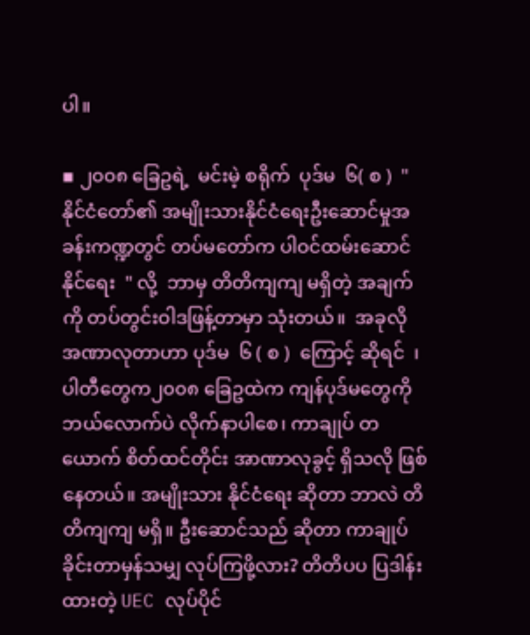ပါ။

▪ ၂၀၀၈ ခြေဥရဲ့  မင်းမဲ့ စရိုက်  ပုဒ်မ  ၆( စ )  " နိုင်ငံတော်၏ အမျိုးသားနိုင်ငံရေးဦးဆောင်မှုအခန်းကဏ္ဍတွင် တပ်မတော်က ပါဝင်ထမ်းဆောင်နိုင်ရေး  " လို့  ဘာမှ တိတိကျကျ မရှိတဲ့ အချက်ကို တပ်တွင်းဝါဒဖြန့်တာမှာ သုံးတယ်။  အခုလို အဏာလုတာဟာ ပုဒ်မ  ၆ ( စ )  ကြောင့် ဆိုရင်  ၊ ပါတီတွေက၂၀၀၈ ခြေဥထဲက ကျန်ပုဒ်မတွေကို ဘယ်လောက်ပဲ လိုက်နာပါစေ၊ ကာချုပ် တယောက် စိတ်ထင်တိုင်း အာဏာလုခွင့် ရှိသလို ဖြစ်နေတယ်။ အမျိုးသား နိုင်ငံရေး ဆိုတာ ဘာလဲ တိတိကျကျ မရှိ။ ဦးဆောင်သည် ဆိုတာ ကာချုပ် ခိုင်းတာမှန်သမျှ လုပ်ကြဖို့လား? တိတိပပ ပြဒါန်းထားတဲ့ UEC လုပ်ပိုင်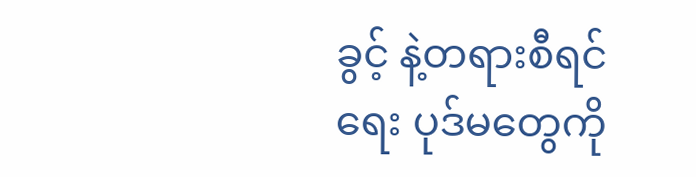ခွင့် နဲ့တရားစီရင်ရေး ပုဒ်မတွေကို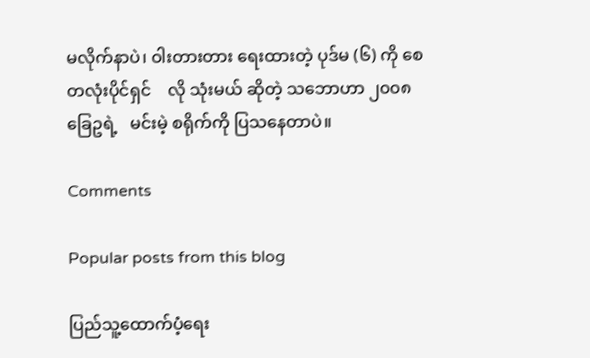မလိုက်နာပဲ၊ ဝါးတားတား ရေးထားတဲ့ ပုဒ်မ (၆) ကို စေတလုံးပိုင်ရှင်    လို သုံးမယ် ဆိုတဲ့ သဘောဟာ ၂၀၀၈ ခြေဥရဲ့   မင်းမဲ့ စရိုက်ကို ပြသနေတာပဲ။

Comments

Popular posts from this blog

ပြည်သူ့ထောက်ပံ့ရေး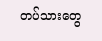တပ်သားတွေ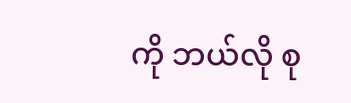ကို ဘယ်လို စု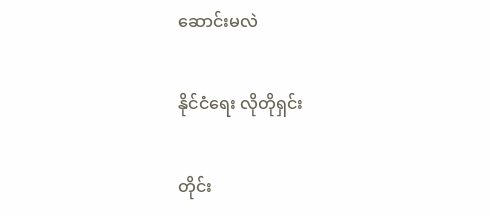ဆောင်းမလဲ

နိုင်ငံရေး လိုတိုရှင်း

တိုင်း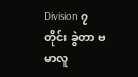Division ၇ တိုင်း ခွဲတာ ဗမာလူ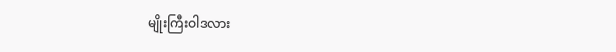မျိုးကြီးဝါဒလား